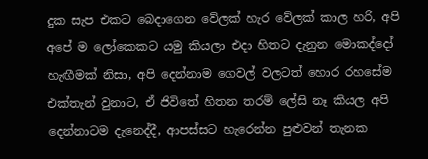දුක සැප එකට බෙදාගෙන වේලක් හැර වේලක් කාල හරි, අපි අපේ ම ලෝකෙකට යමු කියලා එදා හිතට දැනුන මොකද්දෝ හැඟීමක් නිසා, අපි දෙන්නාම ගෙවල් වලටත් හොර රහසේම එක්තැන් වුනාට, ඒ ජිවිතේ හිතන තරම් ලේසි නෑ කියල අපි දෙන්නාටම දැනෙද්දී, ආපස්සට හැරෙන්න පුළුවන් තැනක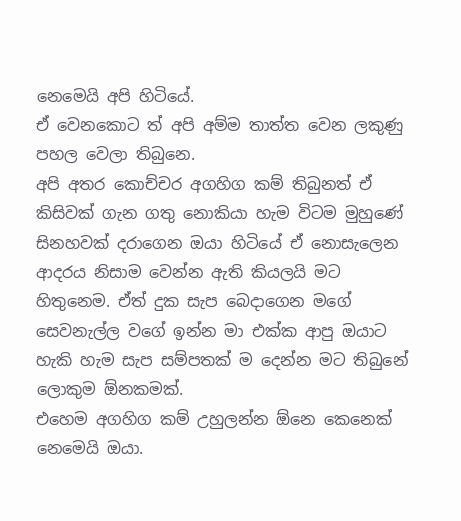නෙමෙයි අපි හිටියේ.
ඒ වෙනකොට ත් අපි අම්ම තාත්ත වෙන ලකුණු පහල වෙලා තිබුනෙ.
අපි අතර කොච්චර අගහිග කම් තිබුනත් ඒ කිසිවක් ගැන ගතු නොකියා හැම විටම මුහුණේ සිනහවක් දරාගෙන ඔයා හිටියේ ඒ නොසැලෙන ආදරය නිසාම වෙන්න ඇති කියලයි මට හිතුනෙම. ඒත් දුක සැප බෙදාගෙන මගේ සෙවනැල්ල වගේ ඉන්න මා එක්ක ආපු ඔයාට හැකි හැම සැප සම්පතක් ම දෙන්න මට තිබුනේ ලොකුම ඕනකමක්.
එහෙම අගහිග කම් උහුලන්න ඕනෙ කෙනෙක් නෙමෙයි ඔයා.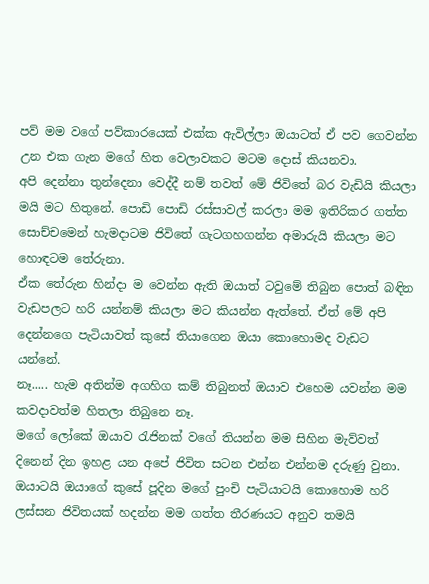පව් මම වගේ පව්කාරයෙක් එක්ක ඇවිල්ලා ඔයාටත් ඒ පව ගෙවන්න උන එක ගැන මගේ හිත වෙලාවකට මටම දොස් කියනවා.
අපි දෙන්නා තුන්දෙනා වෙද්දී නම් තවත් මේ ජිවිතේ බර වැඩියි කියලා මයි මට හිතුනේ. පොඩි පොඩි රස්සාවල් කරලා මම ඉතිරිකර ගත්ත සොච්චමෙන් හැමදාටම ජිවිතේ ගැටගහගන්න අමාරුයි කියලා මට හොඳටම තේරුනා.
ඒක තේරුන හින්දා ම වෙන්න ඇති ඔයාත් ටවුමේ තිබුන පොත් බඳින වැඩපලට හරි යන්නම් කියලා මට කියන්න ඇත්තේ. ඒත් මේ අපි දෙන්නගෙ පැටියාවත් කුසේ තියාගෙන ඔයා කොහොමද වැඩට යන්නේ.
නෑ..... හැම අතින්ම අගහිග කම් තිබුනත් ඔයාව එහෙම යවන්න මම කවදාවත්ම හිතලා තිබුනෙ නෑ.
මගේ ලෝකේ ඔයාව රැජිනක් වගේ තියන්න මම සිහින මැව්වත් දිනෙන් දින ඉහළ යන අපේ ජිවිත සටන එන්න එන්නම දරුණු වුනා.
ඔයාටයි ඔයාගේ කුසේ පූදින මගේ පුංචි පැටියාටයි කොහොම හරි ලස්සන ජිවිතයක් හදන්න මම ගත්ත තීරණයට අනුව තමයි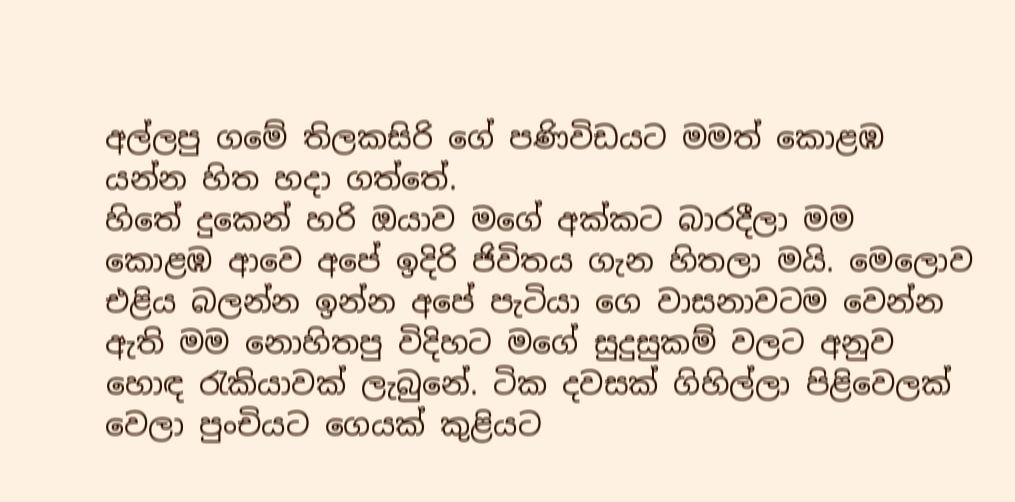අල්ලපු ගමේ තිලකසිරි ගේ පණිවිඩයට මමත් කොළඹ යන්න හිත හදා ගත්තේ.
හිතේ දුකෙන් හරි ඔයාව මගේ අක්කට බාරදීලා මම කොළඹ ආවෙ අපේ ඉදිරි ජිවිතය ගැන හිතලා මයි. මෙලොව එළිය බලන්න ඉන්න අපේ පැටියා ගෙ වාසනාවටම වෙන්න ඇති මම නොහිතපු විදිහට මගේ සුදුසුකම් වලට අනුව හොඳ රැකියාවක් ලැබුනේ. ටික දවසක් ගිහිල්ලා පිළිවෙලක් වෙලා පුංචියට ගෙයක් කුළියට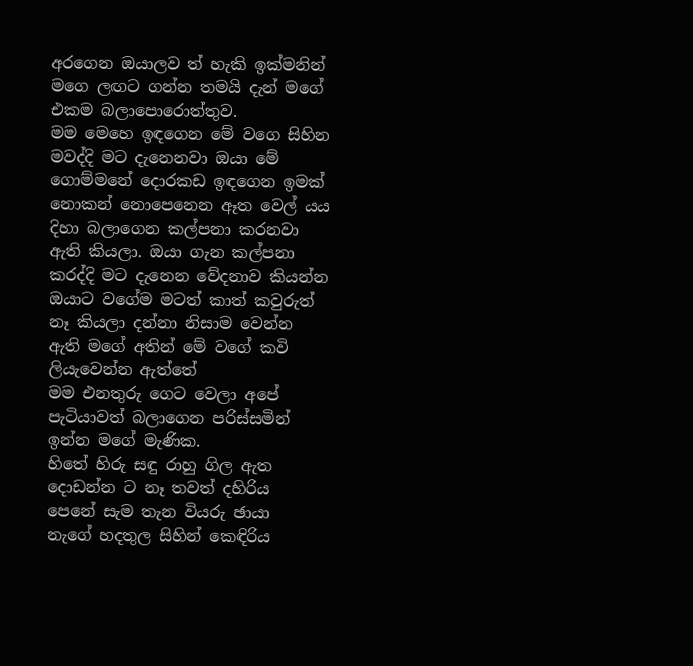අරගෙන ඔයාලව ත් හැකි ඉක්මනින් මගෙ ලඟට ගන්න තමයි දැන් මගේ එකම බලාපොරොත්තුව.
මම මෙහෙ ඉඳගෙන මේ වගෙ සිහින මවද්දි මට දැනෙනවා ඔයා මේ ගොම්මනේ දොරකඩ ඉඳගෙන ඉමක් නොකන් නොපෙනෙන ඈත වෙල් යය දිහා බලාගෙන කල්පනා කරනවා ඇති කියලා. ඔයා ගැන කල්පනා කරද්දි මට දැනෙන වේදනාව කියන්න ඔයාට වගේම මටත් කාත් කවුරුත් නෑ කියලා දන්නා නිසාම වෙන්න ඇති මගේ අතින් මේ වගේ කවි ලියැවෙන්න ඇත්තේ
මම එනතුරු ගෙට වෙලා අපේ පැටියාවත් බලාගෙන පරිස්සමින් ඉන්න මගේ මැණික.
හිතේ හිරු සඳු රාහු ගිල ඇත
දොඩන්න ට නෑ තවත් දහිරිය
පෙනේ සැම තැන වියරු ඡායා
නැගේ හදතුල සිහින් කෙඳිරිය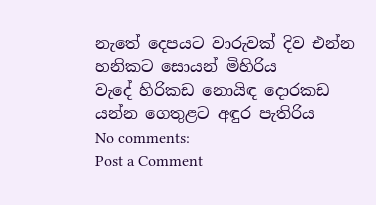නැතේ දෙපයට වාරුවක් දිව එන්න
හනිකට සොයන් මිහිරිය
වැදේ හිරිකඩ නොයිඳ දොරකඩ
යන්න ගෙතුළට අඳුර පැතිරිය
No comments:
Post a Comment